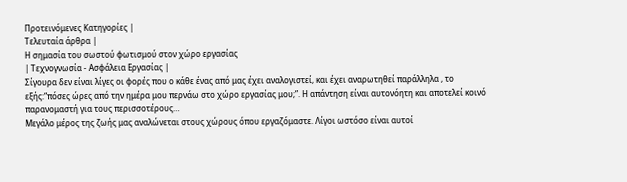Προτεινόμενες Κατηγορίες |
Τελευταία άρθρα |
Η σημασία του σωστού φωτισμού στον χώρο εργασίας
| Τεχνογνωσία - Ασφάλεια Εργασίας |
Σίγουρα δεν είναι λίγες οι φορές που ο κάθε ένας από μας έχει αναλογιστεί, και έχει αναρωτηθεί παράλληλα , το εξής:“πόσες ώρες από την ημέρα μου περνάω στο χώρο εργασίας μου;”. Η απάντηση είναι αυτονόητη και αποτελεί κοινό παρανομαστή για τους περισσοτέρους…
Μεγάλο μέρος της ζωής μας αναλώνεται στους χώρους όπου εργαζόμαστε. Λίγοι ωστόσο είναι αυτοί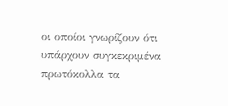οι οποίοι γνωρίζουν ότι υπάρχουν συγκεκριμένα πρωτόκολλα τα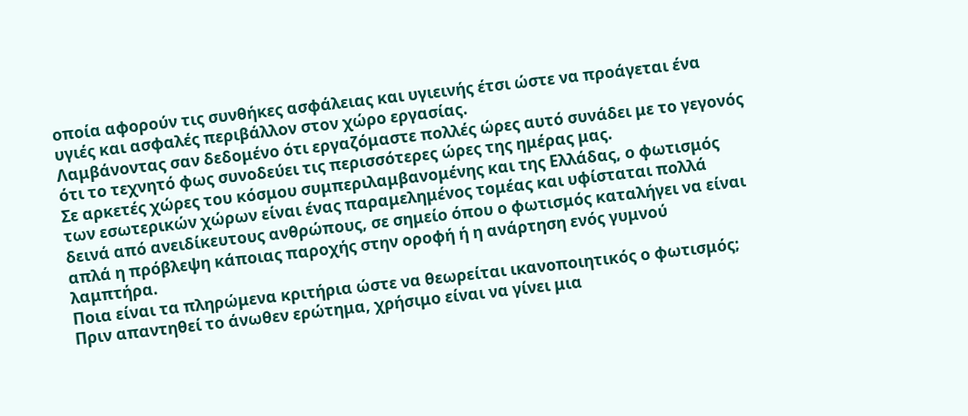οποία αφορούν τις συνθήκες ασφάλειας και υγιεινής έτσι ώστε να προάγεται ένα υγιές και ασφαλές περιβάλλον στον χώρο εργασίας.
Λαμβάνοντας σαν δεδομένο ότι εργαζόμαστε πολλές ώρες αυτό συνάδει με το γεγονός ότι το τεχνητό φως συνοδεύει τις περισσότερες ώρες της ημέρας μας.
Σε αρκετές χώρες του κόσμου συμπεριλαμβανομένης και της Ελλάδας, ο φωτισμός των εσωτερικών χώρων είναι ένας παραμελημένος τομέας και υφίσταται πολλά δεινά από ανειδίκευτους ανθρώπους, σε σημείο όπου ο φωτισμός καταλήγει να είναι απλά η πρόβλεψη κάποιας παροχής στην οροφή ή η ανάρτηση ενός γυμνού λαμπτήρα.
Ποια είναι τα πληρώμενα κριτήρια ώστε να θεωρείται ικανοποιητικός ο φωτισμός;
Πριν απαντηθεί το άνωθεν ερώτημα, χρήσιμο είναι να γίνει μια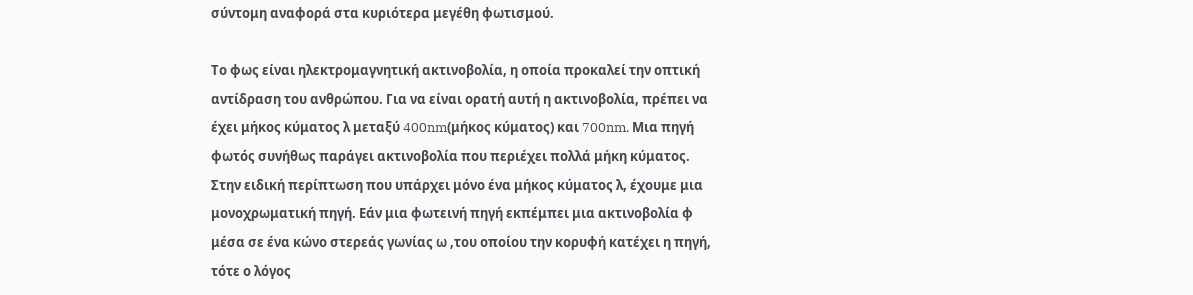σύντομη αναφορά στα κυριότερα μεγέθη φωτισμού.

Το φως είναι ηλεκτρομαγνητική ακτινοβολία, η οποία προκαλεί την οπτική αντίδραση του ανθρώπου. Για να είναι ορατή αυτή η ακτινοβολία, πρέπει να έχει μήκος κύματος λ μεταξύ 400nm(μήκος κύματος) και 700nm. Μια πηγή φωτός συνήθως παράγει ακτινοβολία που περιέχει πολλά μήκη κύματος. Στην ειδική περίπτωση που υπάρχει μόνο ένα μήκος κύματος λ, έχουμε μια μονοχρωματική πηγή. Eάν μια φωτεινή πηγή εκπέμπει μια ακτινοβολία φ μέσα σε ένα κώνο στερεάς γωνίας ω ,του οποίου την κορυφή κατέχει η πηγή, τότε ο λόγος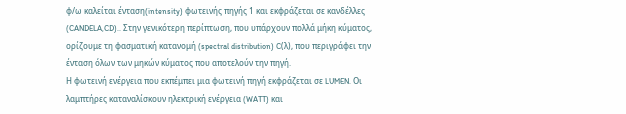φ/ω καλείται ένταση(intensity) φωτεινής πηγής 1 και εκφράζεται σε κανδέλλες (CANDELA,CD).. Στην γενικότερη περίπτωση, που υπάρχουν πολλά μήκη κύματος, ορίζουμε τη φασματική κατανομή (spectral distribution) C(λ), που περιγράφει την ένταση όλων των μηκών κύματος που αποτελούν την πηγή.
Η φωτεινή ενέργεια που εκπέμπει μια φωτεινή πηγή εκφράζεται σε LUMEN. Οι λαμπτήρες καταναλίσκουν ηλεκτρική ενέργεια (WATT) και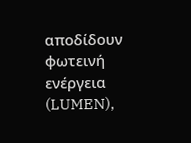αποδίδουν φωτεινή ενέργεια (LUMEN),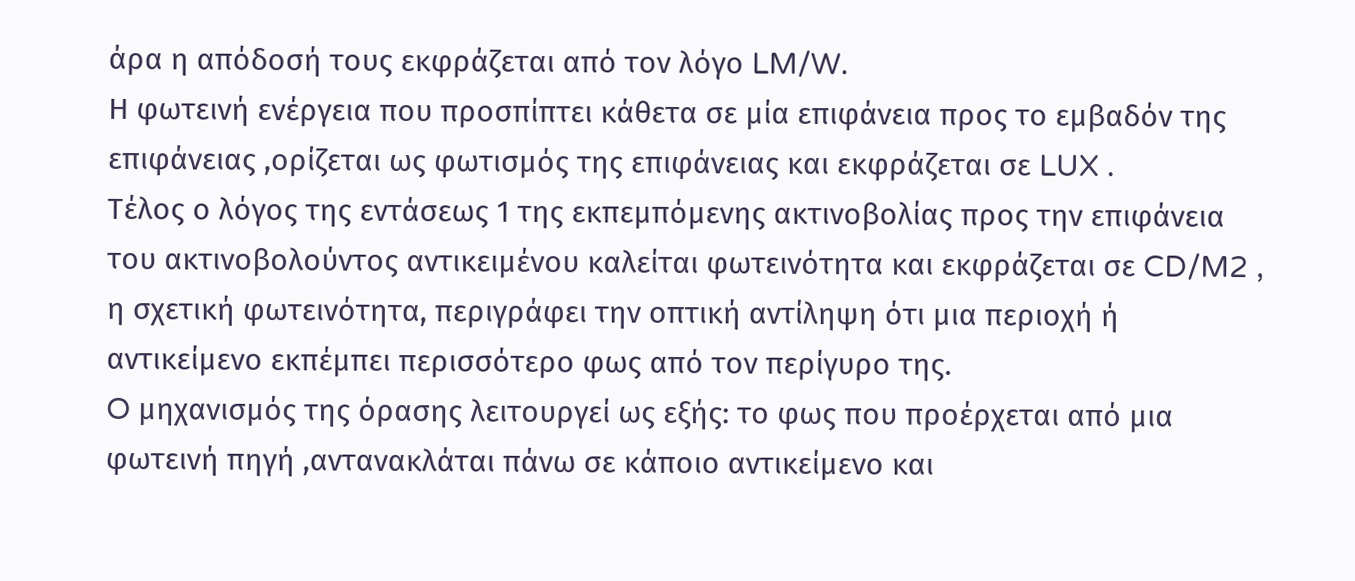άρα η απόδοσή τους εκφράζεται από τον λόγο LM/W.
Η φωτεινή ενέργεια που προσπίπτει κάθετα σε μία επιφάνεια προς το εμβαδόν της επιφάνειας ,ορίζεται ως φωτισμός της επιφάνειας και εκφράζεται σε LUX .
Τέλος ο λόγος της εντάσεως 1 της εκπεμπόμενης ακτινοβολίας προς την επιφάνεια του ακτινοβολούντος αντικειμένου καλείται φωτεινότητα και εκφράζεται σε CD/M2 , η σχετική φωτεινότητα, περιγράφει την οπτική αντίληψη ότι μια περιοχή ή αντικείμενο εκπέμπει περισσότερο φως από τον περίγυρο της.
O μηχανισμός της όρασης λειτουργεί ως εξής: τo φως που προέρχεται από μια φωτεινή πηγή ,αντανακλάται πάνω σε κάποιο αντικείμενο και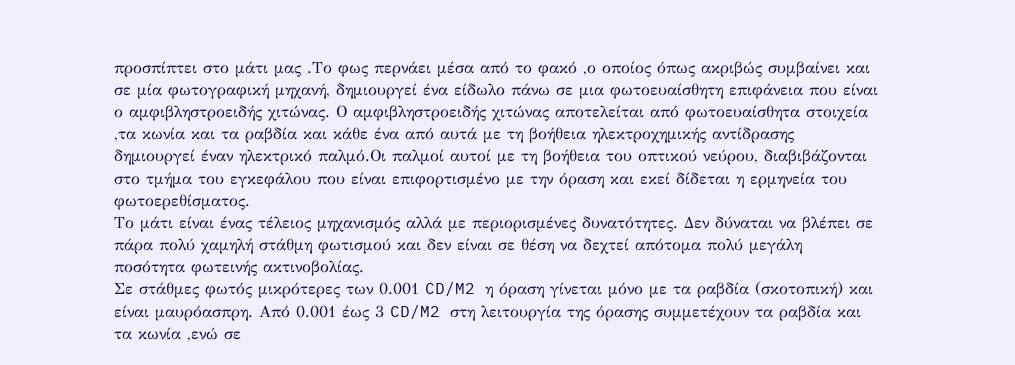προσπίπτει στο μάτι μας .Το φως περνάει μέσα από το φακό ,ο οποίος όπως ακριβώς συμβαίνει και σε μία φωτογραφική μηχανή, δημιουργεί ένα είδωλο πάνω σε μια φωτοευαίσθητη επιφάνεια που είναι ο αμφιβληστροειδής χιτώνας. Ο αμφιβληστροειδής χιτώνας αποτελείται από φωτοευαίσθητα στοιχεία ,τα κωνία και τα ραβδία και κάθε ένα από αυτά με τη βοήθεια ηλεκτροχημικής αντίδρασης δημιουργεί έναν ηλεκτρικό παλμό.Οι παλμοί αυτοί με τη βοήθεια του οπτικού νεύρου, διαβιβάζονται στο τμήμα του εγκεφάλου που είναι επιφορτισμένο με την όραση και εκεί δίδεται η ερμηνεία του φωτοερεθίσματος.
Το μάτι είναι ένας τέλειος μηχανισμός αλλά με περιορισμένες δυνατότητες. Δεν δύναται να βλέπει σε πάρα πολύ χαμηλή στάθμη φωτισμού και δεν είναι σε θέση να δεχτεί απότομα πολύ μεγάλη ποσότητα φωτεινής ακτινοβολίας.
Σε στάθμες φωτός μικρότερες των 0.001 CD/M2 η όραση γίνεται μόνο με τα ραβδία (σκοτοπική) και είναι μαυρόασπρη. Από 0.001 έως 3 CD/M2 στη λειτουργία της όρασης συμμετέχουν τα ραβδία και τα κωνία ,ενώ σε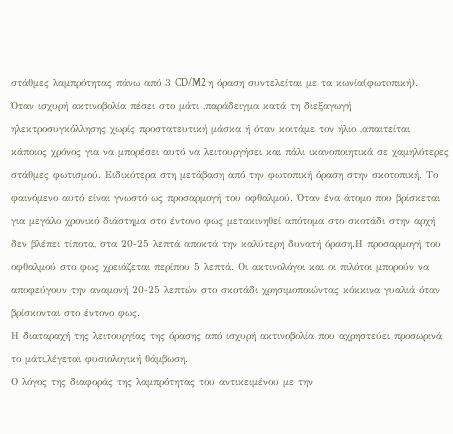στάθμες λαμπρότητας πάνω από 3 CD/M2 η όραση συντελείται με τα κωνία(φωτoπική).
Όταν ισχυρή ακτινοβολία πέσει στο μάτι ,παράδειγμα κατά τη διεξαγωγή ηλεκτροσυγκόλλησης χωρίς προστατευτική μάσκα ή όταν κοιτάμε τον ήλιο ,απαιτείται κάποιος χρόνος για να μπορέσει αυτό να λειτουργήσει και πάλι ικανοποιητικά σε χαμηλότερες στάθμες φωτισμού. Ειδικότερα στη μετάβαση από την φωτοπική όραση στην σκοτοπική. Το φαινόμενο αυτό είναι γνωστό ως προσαρμογή του οφθαλμού. Όταν ένα άτομο που βρίσκεται για μεγάλο χρονικό διάστημα στο έντονο φως μετακινηθεί απότομα στο σκοτάδι στην αρχή δεν βλέπει τίποτα, στα 20-25 λεπτά αποκτά την καλύτερη δυνατή όραση.Η προσαρμογή του οφθαλμού στο φως χρειάζεται περίπου 5 λεπτά. Οι ακτινολόγοι και οι πιλότοι μπορούν να αποφεύγουν την αναμονή 20-25 λεπτών στο σκοτάδι χρησιμοποιώντας κόκκινα γυαλιά όταν βρίσκονται στο έντονο φως.
Η διαταραχή της λειτουργίας της όρασης από ισχυρή ακτινοβολία που αχρηστεύει προσωρινά το μάτι,λέγεται φυσιολογική θάμβωση.
Ο λόγος της διαφοράς της λαμπρότητας του αντικειμένου με την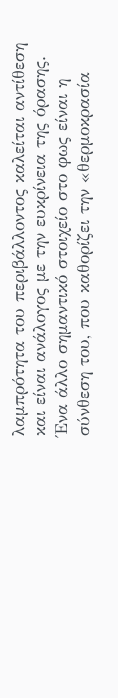λαμπρότητα του περιβάλλοντος καλείται αντίθεση και είναι ανάλογος με την ευκρίνεια της όρασης.
Ένα άλλο σημαντικό στοιχείο στο φως είναι η σύνθεση του, που καθορίζει την «θερμοκρασία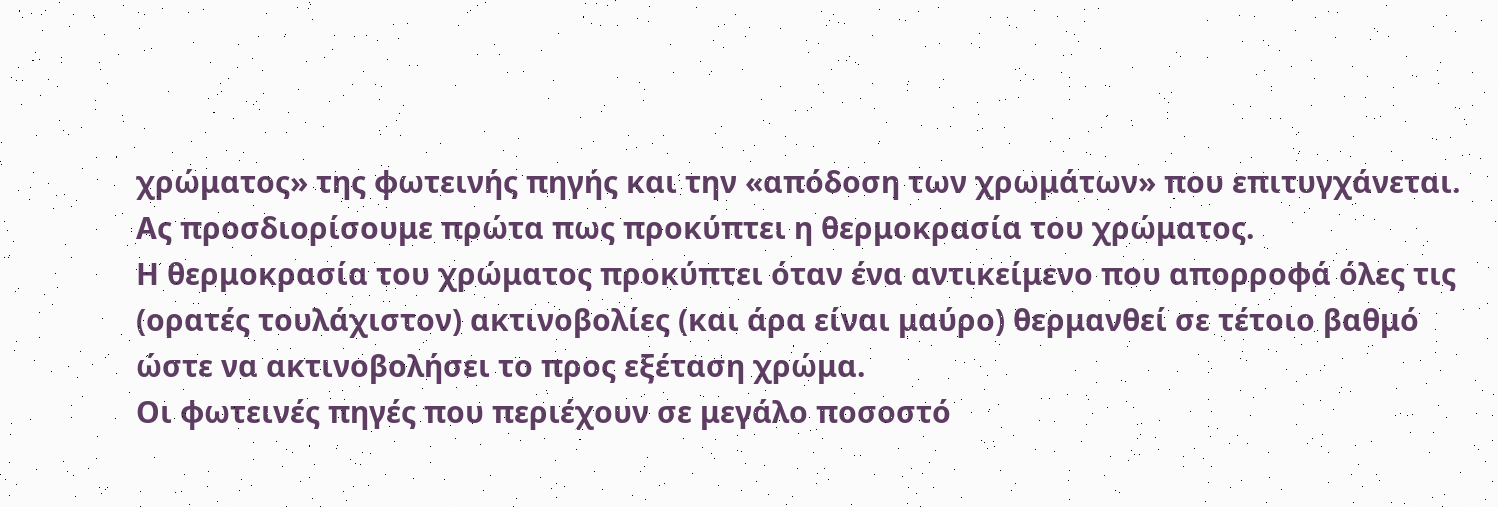χρώματος» της φωτεινής πηγής και την «απόδοση των χρωμάτων» που επιτυγχάνεται.
Ας προσδιορίσουμε πρώτα πως προκύπτει η θερμοκρασία του χρώματος.
Η θερμοκρασία του χρώματος προκύπτει όταν ένα αντικείμενο που απορροφά όλες τις (ορατές τουλάχιστον) ακτινοβολίες (και άρα είναι μαύρο) θερμανθεί σε τέτοιο βαθμό ώστε να ακτινοβολήσει το προς εξέταση χρώμα.
Οι φωτεινές πηγές που περιέχουν σε μεγάλο ποσοστό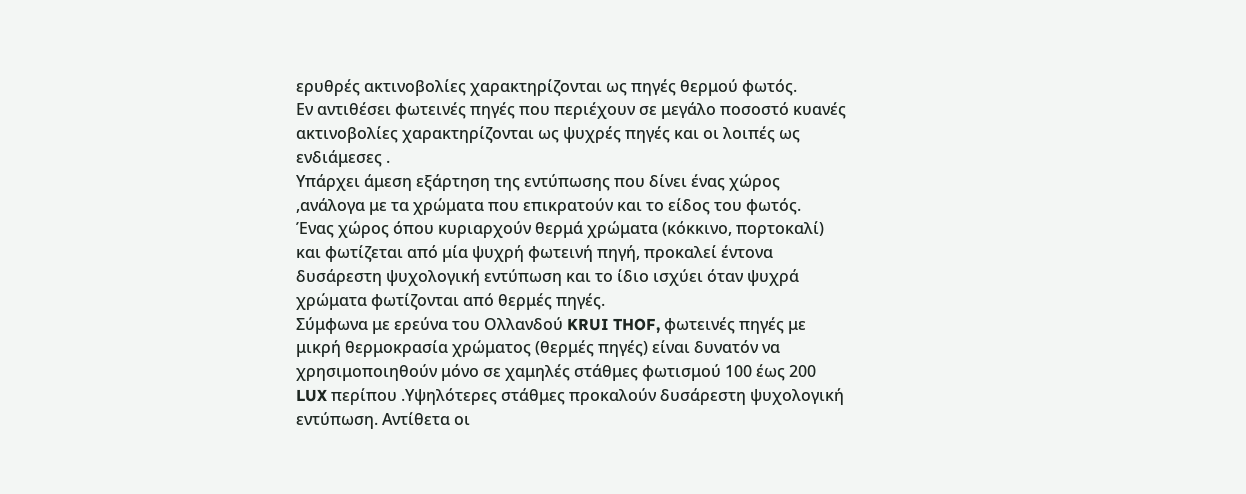ερυθρές ακτινοβολίες χαρακτηρίζονται ως πηγές θερμού φωτός.
Εν αντιθέσει φωτεινές πηγές που περιέχουν σε μεγάλο ποσοστό κυανές ακτινοβολίες χαρακτηρίζονται ως ψυχρές πηγές και οι λοιπές ως ενδιάμεσες .
Υπάρχει άμεση εξάρτηση της εντύπωσης που δίνει ένας χώρος ,ανάλογα με τα χρώματα που επικρατούν και το είδος του φωτός.
Ένας χώρος όπου κυριαρχούν θερμά χρώματα (κόκκινο, πορτοκαλί) και φωτίζεται από μία ψυχρή φωτεινή πηγή, προκαλεί έντονα δυσάρεστη ψυχολογική εντύπωση και το ίδιο ισχύει όταν ψυχρά χρώματα φωτίζονται από θερμές πηγές.
Σύμφωνα με ερεύνα του Ολλανδού KRUI THOF, φωτεινές πηγές με μικρή θερμοκρασία χρώματος (θερμές πηγές) είναι δυνατόν να χρησιμοποιηθούν μόνο σε χαμηλές στάθμες φωτισμού 100 έως 200 LUX περίπου .Υψηλότερες στάθμες προκαλούν δυσάρεστη ψυχολογική εντύπωση. Αντίθετα οι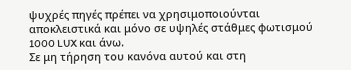ψυχρές πηγές πρέπει να χρησιμοποιούνται αποκλειστικά και μόνο σε υψηλές στάθμες φωτισμού 1000 LUX και άνω.
Σε μη τήρηση του κανόνα αυτού και στη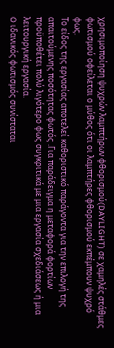χρησιμοποίηση ψυχρών λαμπτήρων φθορισμού(DAYLIGHT) σε χαμηλές στάθμες φωτισμού οφείλεται ο μύθος ότι οι λαμπτήρες φθορισμού εκπέμπουν ψυχρό φως.
Το είδος της εργασίας αποτελεί καθοριστικό παράγοντα για την επιλογή της απαιτούμενης ποσότητας φωτός .Για παράδειγμα η μεταφορά φορτίων προϋποθέτει πολύ λιγότερο φως συγκριτικά με μια εργασία σχεδιάσεως ή μια λειτουργική εργασία.
O ιδανικός φωτισμός συνίσταται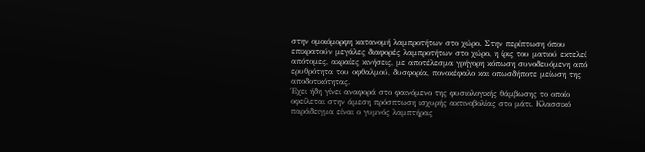στην ομοιόμορφη κατανομή λαμπροτήτων στο χώρο. Στην περίπτωση όπου επικρατούν μεγάλες διαφορές λαμπροτήτων στο χώρο, η ίρις του ματιού εκτελεί απότομες, ακραίες κινήσεις, με αποτέλεσμα γρήγορη κόπωση συνοδευόμενη από ερυθρότητα του οφθαλμού, δυσφορία, πονοκέφαλο και οπωσδήποτε μείωση της αποδοτικότητας.
Έχει ήδη γίνει αναφορά στο φαινόμενο της φυσιολογικής θάμβωσης το οποίο οφείλεται στην άμεση πρόσπτωση ισχυρής ακτινοβολίας στο μάτι. Κλασσικό παράδειγμα είναι ο γυμνός λαμπτήρας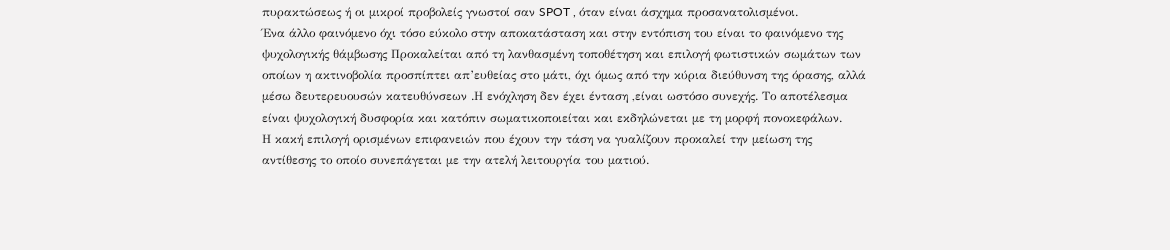πυρακτώσεως ή οι μικροί προβολείς γνωστοί σαν SPOT , όταν είναι άσχημα προσανατολισμένοι.
Ένα άλλο φαινόμενο όχι τόσο εύκολο στην αποκατάσταση και στην εντόπιση του είναι το φαινόμενο της ψυχολογικής θάμβωσης Προκαλείται από τη λανθασμένη τοποθέτηση και επιλογή φωτιστικών σωμάτων των οποίων η ακτινοβολία προσπίπτει απ’ευθείας στο μάτι, όχι όμως από την κύρια διεύθυνση της όρασης, αλλά μέσω δευτερευουσών κατευθύνσεων .Η ενόχληση δεν έχει ένταση ,είναι ωστόσο συνεχής. Το αποτέλεσμα είναι ψυχολογική δυσφορία και κατόπιν σωματικοποιείται και εκδηλώνεται με τη μορφή πονοκεφάλων.
Η κακή επιλογή ορισμένων επιφανειών που έχουν την τάση να γυαλίζουν προκαλεί την μείωση της αντίθεσης το οποίο συνεπάγεται με την ατελή λειτουργία του ματιού.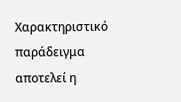Χαρακτηριστικό παράδειγμα αποτελεί η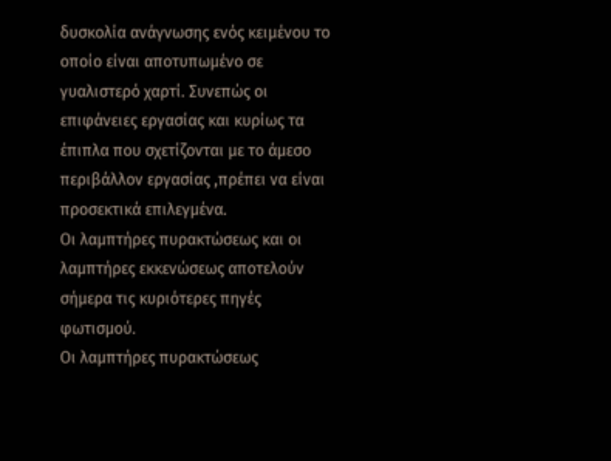δυσκολία ανάγνωσης ενός κειμένου το οποίο είναι αποτυπωμένο σε γυαλιστερό χαρτί. Συνεπώς οι επιφάνειες εργασίας και κυρίως τα έπιπλα που σχετίζονται με το άμεσο περιβάλλον εργασίας ,πρέπει να είναι προσεκτικά επιλεγμένα.
Οι λαμπτήρες πυρακτώσεως και οι λαμπτήρες εκκενώσεως αποτελούν σήμερα τις κυριότερες πηγές φωτισμού.
Οι λαμπτήρες πυρακτώσεως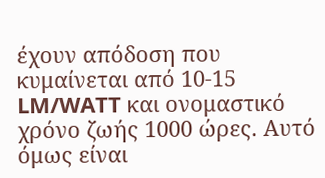έχουν απόδοση που κυμαίνεται από 10-15 LM/WATT και ονομαστικό χρόνο ζωής 1000 ώρες. Αυτό όμως είναι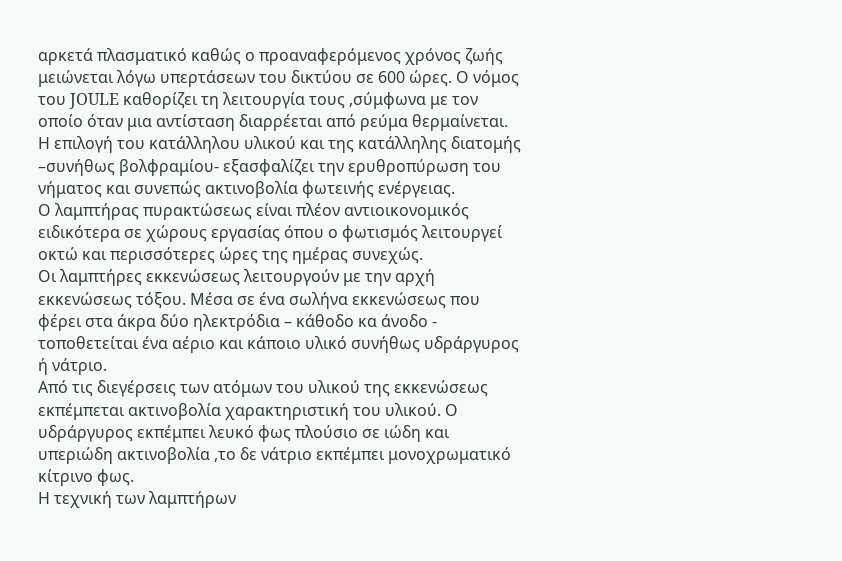αρκετά πλασματικό καθώς ο προαναφερόμενος χρόνος ζωής μειώνεται λόγω υπερτάσεων του δικτύου σε 600 ώρες. Ο νόμος του JOULE καθορίζει τη λειτουργία τους ,σύμφωνα με τον οποίο όταν μια αντίσταση διαρρέεται από ρεύμα θερμαίνεται. Η επιλογή του κατάλληλου υλικού και της κατάλληλης διατομής –συνήθως βολφραμίου- εξασφαλίζει την ερυθροπύρωση του νήματος και συνεπώς ακτινοβολία φωτεινής ενέργειας.
Ο λαμπτήρας πυρακτώσεως είναι πλέον αντιοικονομικός ειδικότερα σε χώρους εργασίας όπου ο φωτισμός λειτουργεί οκτώ και περισσότερες ώρες της ημέρας συνεχώς.
Οι λαμπτήρες εκκενώσεως λειτουργούν με την αρχή εκκενώσεως τόξου. Μέσα σε ένα σωλήνα εκκενώσεως που φέρει στα άκρα δύο ηλεκτρόδια – κάθοδο κα άνοδο - τοποθετείται ένα αέριο και κάποιο υλικό συνήθως υδράργυρος ή νάτριο.
Από τις διεγέρσεις των ατόμων του υλικού της εκκενώσεως εκπέμπεται ακτινοβολία χαρακτηριστική του υλικού. Ο υδράργυρος εκπέμπει λευκό φως πλούσιο σε ιώδη και υπεριώδη ακτινοβολία ,το δε νάτριο εκπέμπει μονοχρωματικό κίτρινο φως.
Η τεχνική των λαμπτήρων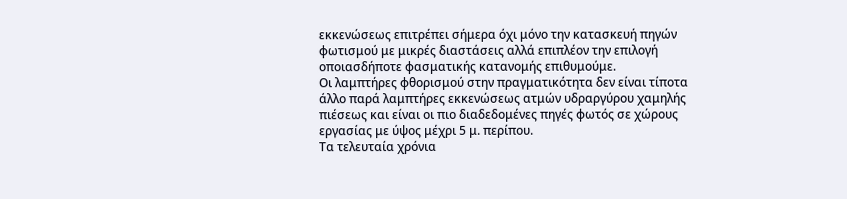εκκενώσεως επιτρέπει σήμερα όχι μόνο την κατασκευή πηγών φωτισμού με μικρές διαστάσεις αλλά επιπλέον την επιλογή οποιασδήποτε φασματικής κατανομής επιθυμούμε.
Οι λαμπτήρες φθορισμού στην πραγματικότητα δεν είναι τίποτα άλλο παρά λαμπτήρες εκκενώσεως ατμών υδραργύρου χαμηλής πιέσεως και είναι οι πιο διαδεδομένες πηγές φωτός σε χώρους εργασίας με ύψος μέχρι 5 μ. περίπου.
Τα τελευταία χρόνια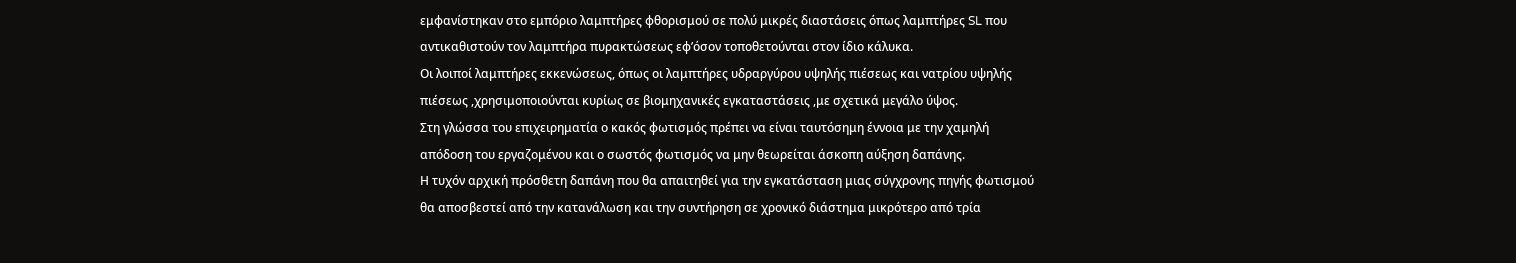εμφανίστηκαν στο εμπόριο λαμπτήρες φθορισμού σε πολύ μικρές διαστάσεις όπως λαμπτήρες SL που αντικαθιστούν τον λαμπτήρα πυρακτώσεως εφ’όσον τοποθετούνται στον ίδιο κάλυκα.
Οι λοιποί λαμπτήρες εκκενώσεως, όπως οι λαμπτήρες υδραργύρου υψηλής πιέσεως και νατρίου υψηλής πιέσεως ,χρησιμοποιούνται κυρίως σε βιομηχανικές εγκαταστάσεις ,με σχετικά μεγάλο ύψος.
Στη γλώσσα του επιχειρηματία ο κακός φωτισμός πρέπει να είναι ταυτόσημη έννοια με την χαμηλή απόδοση του εργαζομένου και ο σωστός φωτισμός να μην θεωρείται άσκοπη αύξηση δαπάνης.
Η τυχόν αρχική πρόσθετη δαπάνη που θα απαιτηθεί για την εγκατάσταση μιας σύγχρονης πηγής φωτισμού θα αποσβεστεί από την κατανάλωση και την συντήρηση σε χρονικό διάστημα μικρότερο από τρία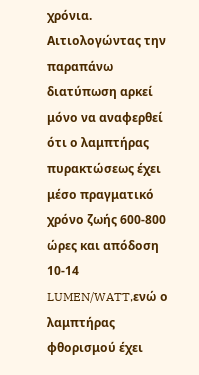χρόνια.
Αιτιολογώντας την παραπάνω διατύπωση αρκεί μόνο να αναφερθεί ότι ο λαμπτήρας πυρακτώσεως έχει μέσο πραγματικό χρόνο ζωής 600-800 ώρες και απόδοση 10-14 LUMEN/WATT,ενώ ο λαμπτήρας φθορισμού έχει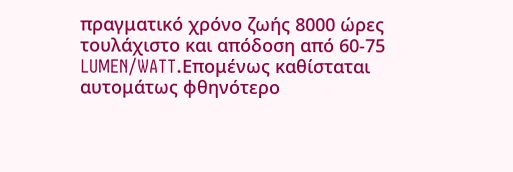πραγματικό χρόνο ζωής 8000 ώρες τουλάχιστο και απόδοση από 60-75 LUMEN/WATT.Επομένως καθίσταται αυτομάτως φθηνότερο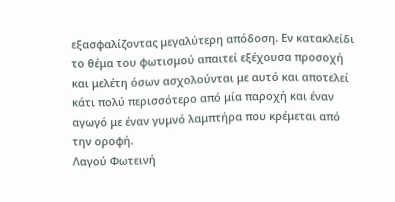εξασφαλίζοντας μεγαλύτερη απόδοση. Εν κατακλείδι το θέμα του φωτισμού απαιτεί εξέχουσα προσοχή και μελέτη όσων ασχολούνται με αυτό και αποτελεί κάτι πολύ περισσότερο από μία παροχή και έναν αγωγό με έναν γυμνό λαμπτήρα που κρέμεται από την οροφή.
Λαγού Φωτεινή